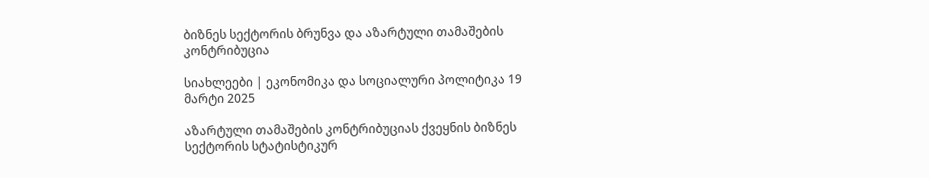ბიზნეს სექტორის ბრუნვა და აზარტული თამაშების კონტრიბუცია

სიახლეები | ეკონომიკა და სოციალური პოლიტიკა 19 მარტი 2025

აზარტული თამაშების კონტრიბუციას ქვეყნის ბიზნეს სექტორის სტატისტიკურ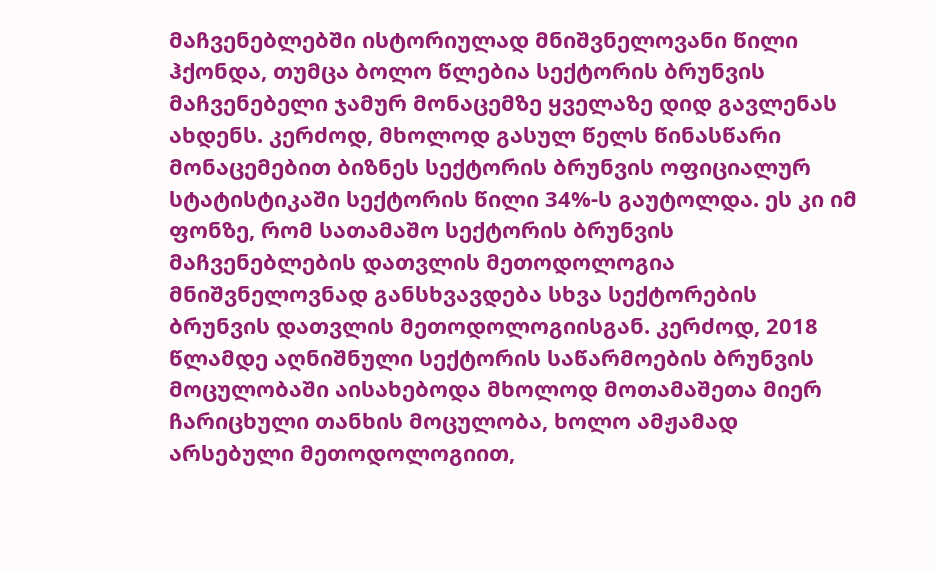მაჩვენებლებში ისტორიულად მნიშვნელოვანი წილი ჰქონდა, თუმცა ბოლო წლებია სექტორის ბრუნვის მაჩვენებელი ჯამურ მონაცემზე ყველაზე დიდ გავლენას ახდენს. კერძოდ, მხოლოდ გასულ წელს წინასწარი მონაცემებით ბიზნეს სექტორის ბრუნვის ოფიციალურ სტატისტიკაში სექტორის წილი 34%-ს გაუტოლდა. ეს კი იმ ფონზე, რომ სათამაშო სექტორის ბრუნვის მაჩვენებლების დათვლის მეთოდოლოგია მნიშვნელოვნად განსხვავდება სხვა სექტორების ბრუნვის დათვლის მეთოდოლოგიისგან. კერძოდ, 2018 წლამდე აღნიშნული სექტორის საწარმოების ბრუნვის მოცულობაში აისახებოდა მხოლოდ მოთამაშეთა მიერ ჩარიცხული თანხის მოცულობა, ხოლო ამჟამად არსებული მეთოდოლოგიით,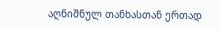აღნიშნულ თანხასთან ერთად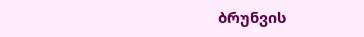ბრუნვის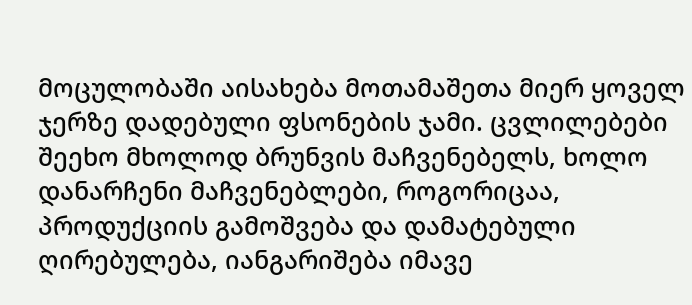მოცულობაში აისახება მოთამაშეთა მიერ ყოველ ჯერზე დადებული ფსონების ჯამი. ცვლილებები შეეხო მხოლოდ ბრუნვის მაჩვენებელს, ხოლო დანარჩენი მაჩვენებლები, როგორიცაა, პროდუქციის გამოშვება და დამატებული ღირებულება, იანგარიშება იმავე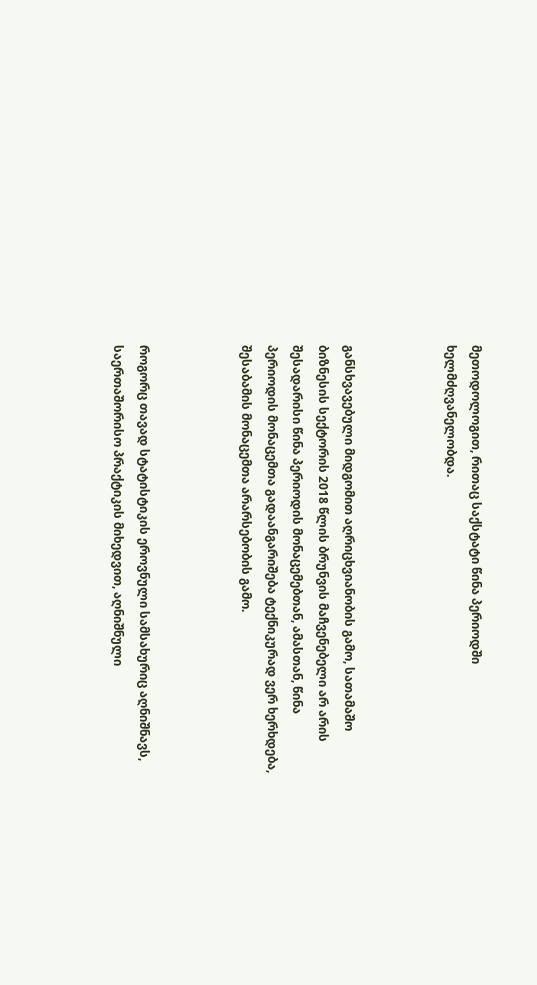მეთოდოლოგით, რითაც საქსტატი წინა პერიოდში ხელმძღვანელობდა.



განსხვავებული მიდგომით აღრიცხვიანობის გამო, სათამაშო ბიზნესის სექტორის 2018 წლის ბრუნვის მაჩვენებელი არ არის შესადარისი წინა პერიოდის მონაცემებთან, ამასთან, წინა პერიოდის მონაცემთა გადაანგარიშება ტექნიკურად ვერ ხერხდება, შესაბამის მონაცემთა არარსებობის გამო.



როგორც თავად სტატისტიკის ეროვნული სამსახურიც აღნიშნავს, საერთაშორისო პრაქტიკის მიხედვით, აღნიშნული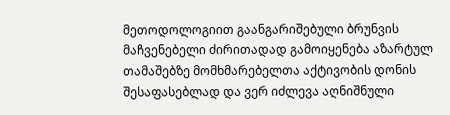მეთოდოლოგიით გაანგარიშებული ბრუნვის მაჩვენებელი ძირითადად გამოიყენება აზარტულ თამაშებზე მომხმარებელთა აქტივობის დონის შესაფასებლად და ვერ იძლევა აღნიშნული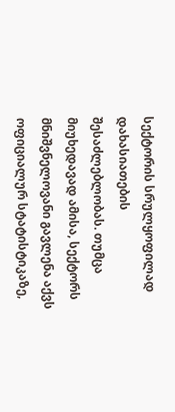სექტორის სრულყოფილად დახასიათების შესაძლებლობას. თუმცა მიუხედავად ამისა, სექტორს მნიშვნელოვანი გავლენა აქვს ოფიციალურ სტატისტიკაზე,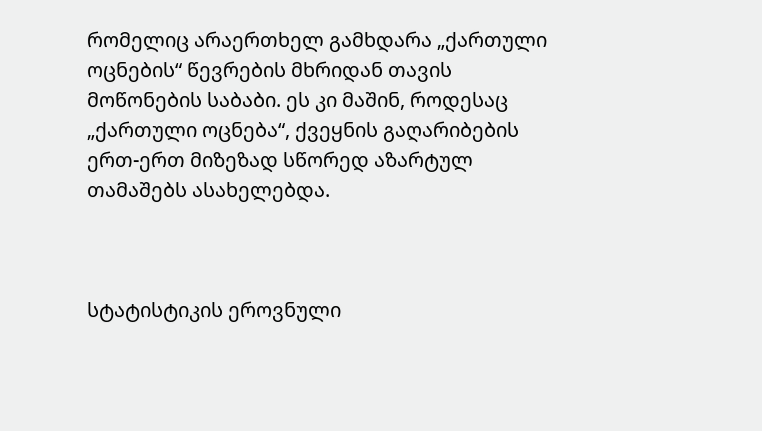რომელიც არაერთხელ გამხდარა „ქართული ოცნების“ წევრების მხრიდან თავის მოწონების საბაბი. ეს კი მაშინ, როდესაც „ქართული ოცნება“, ქვეყნის გაღარიბების ერთ-ერთ მიზეზად სწორედ აზარტულ თამაშებს ასახელებდა.



სტატისტიკის ეროვნული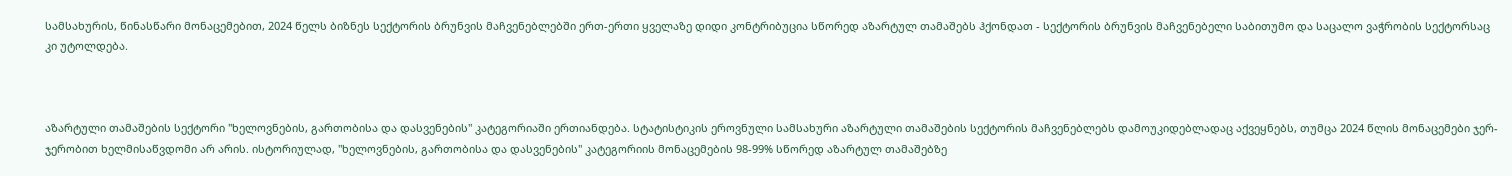სამსახურის, წინასწარი მონაცემებით, 2024 წელს ბიზნეს სექტორის ბრუნვის მაჩვენებლებში ერთ-ერთი ყველაზე დიდი კონტრიბუცია სწორედ აზარტულ თამაშებს ჰქონდათ - სექტორის ბრუნვის მაჩვენებელი საბითუმო და საცალო ვაჭრობის სექტორსაც კი უტოლდება.



აზარტული თამაშების სექტორი "ხელოვნების, გართობისა და დასვენების" კატეგორიაში ერთიანდება. სტატისტიკის ეროვნული სამსახური აზარტული თამაშების სექტორის მაჩვენებლებს დამოუკიდებლადაც აქვეყნებს, თუმცა 2024 წლის მონაცემები ჯერ-ჯერობით ხელმისაწვდომი არ არის. ისტორიულად, "ხელოვნების, გართობისა და დასვენების" კატეგორიის მონაცემების 98-99% სწორედ აზარტულ თამაშებზე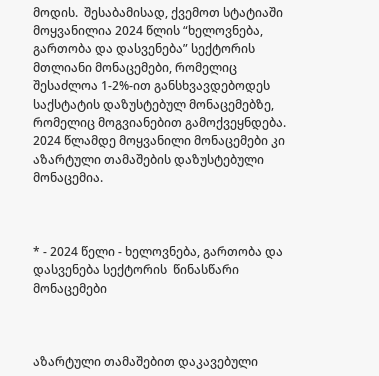მოდის.  შესაბამისად, ქვემოთ სტატიაში მოყვანილია 2024 წლის “ხელოვნება, გართობა და დასვენება” სექტორის მთლიანი მონაცემები, რომელიც   შესაძლოა 1-2%-ით განსხვავდებოდეს საქსტატის დაზუსტებულ მონაცემებზე, რომელიც მოგვიანებით გამოქვეყნდება. 2024 წლამდე მოყვანილი მონაცემები კი აზარტული თამაშების დაზუსტებული მონაცემია.



* - 2024 წელი - ხელოვნება, გართობა და დასვენება სექტორის  წინასწარი მონაცემები



აზარტული თამაშებით დაკავებული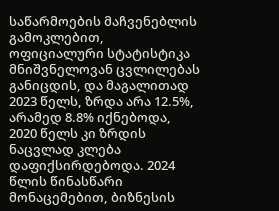საწარმოების მაჩვენებლის გამოკლებით, ოფიციალური სტატისტიკა მნიშვნელოვან ცვლილებას განიცდის, და მაგალითად 2023 წელს, ზრდა არა 12.5%, არამედ 8.8% იქნებოდა, 2020 წელს კი ზრდის ნაცვლად კლება დაფიქსირდებოდა. 2024 წლის წინასწარი მონაცემებით, ბიზნესის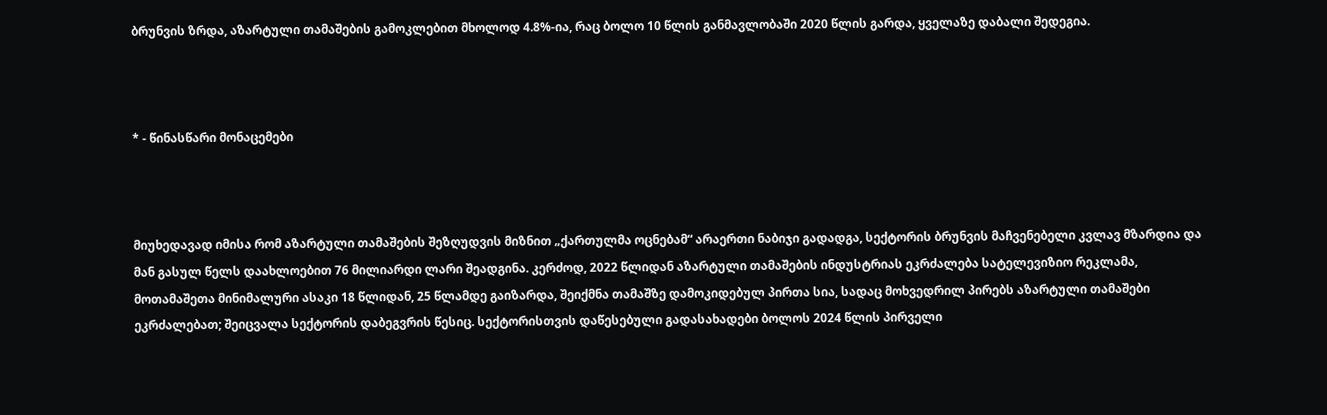ბრუნვის ზრდა, აზარტული თამაშების გამოკლებით მხოლოდ 4.8%-ია, რაც ბოლო 10 წლის განმავლობაში 2020 წლის გარდა, ყველაზე დაბალი შედეგია.



* - წინასწარი მონაცემები



მიუხედავად იმისა რომ აზარტული თამაშების შეზღუდვის მიზნით „ქართულმა ოცნებამ“ არაერთი ნაბიჯი გადადგა, სექტორის ბრუნვის მაჩვენებელი კვლავ მზარდია და მან გასულ წელს დაახლოებით 76 მილიარდი ლარი შეადგინა. კერძოდ, 2022 წლიდან აზარტული თამაშების ინდუსტრიას ეკრძალება სატელევიზიო რეკლამა, მოთამაშეთა მინიმალური ასაკი 18 წლიდან, 25 წლამდე გაიზარდა, შეიქმნა თამაშზე დამოკიდებულ პირთა სია, სადაც მოხვედრილ პირებს აზარტული თამაშები ეკრძალებათ; შეიცვალა სექტორის დაბეგვრის წესიც. სექტორისთვის დაწესებული გადასახადები ბოლოს 2024 წლის პირველი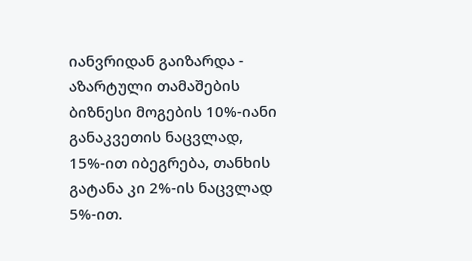იანვრიდან გაიზარდა - აზარტული თამაშების ბიზნესი მოგების 10%-იანი განაკვეთის ნაცვლად, 15%-ით იბეგრება, თანხის გატანა კი 2%-ის ნაცვლად 5%-ით.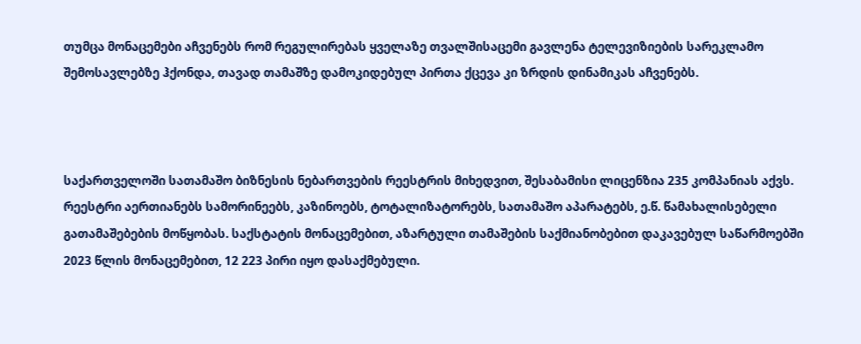თუმცა მონაცემები აჩვენებს რომ რეგულირებას ყველაზე თვალშისაცემი გავლენა ტელევიზიების სარეკლამო შემოსავლებზე ჰქონდა, თავად თამაშზე დამოკიდებულ პირთა ქცევა კი ზრდის დინამიკას აჩვენებს.



საქართველოში სათამაშო ბიზნესის ნებართვების რეესტრის მიხედვით, შესაბამისი ლიცენზია 235 კომპანიას აქვს. რეესტრი აერთიანებს სამორინეებს, კაზინოებს, ტოტალიზატორებს, სათამაშო აპარატებს, ე.წ. წამახალისებელი გათამაშებების მოწყობას. საქსტატის მონაცემებით, აზარტული თამაშების საქმიანობებით დაკავებულ საწარმოებში 2023 წლის მონაცემებით, 12 223 პირი იყო დასაქმებული.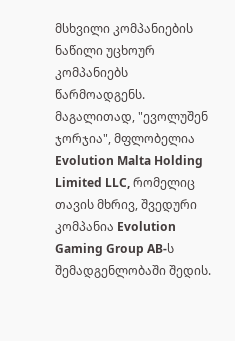მსხვილი კომპანიების ნაწილი უცხოურ კომპანიებს წარმოადგენს.  მაგალითად, "ევოლუშენ ჯორჯია", მფლობელია Evolution Malta Holding Limited LLC, რომელიც თავის მხრივ, შვედური კომპანია Evolution Gaming Group AB-ს შემადგენლობაში შედის.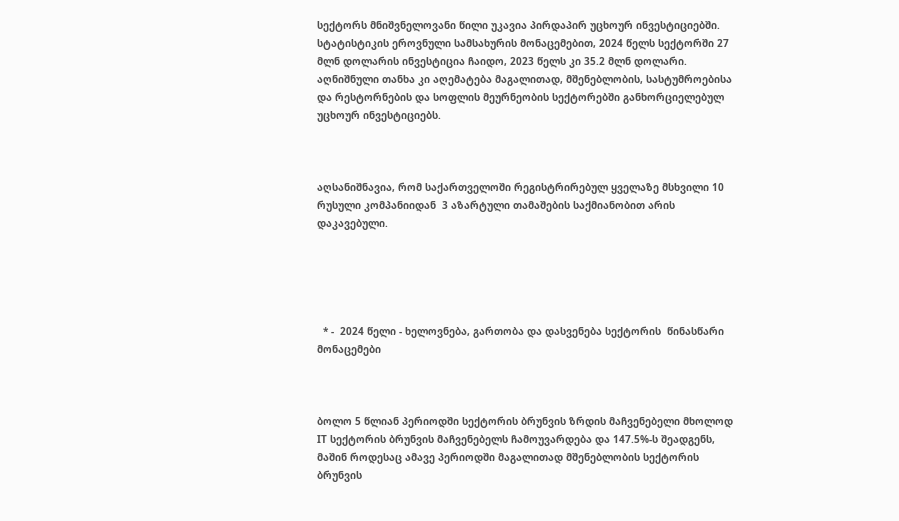სექტორს მნიშვნელოვანი წილი უკავია პირდაპირ უცხოურ ინვესტიციებში. სტატისტიკის ეროვნული სამსახურის მონაცემებით, 2024 წელს სექტორში 27 მლნ დოლარის ინვესტიცია ჩაიდო, 2023 წელს კი 35.2 მლნ დოლარი. აღნიშნული თანხა კი აღემატება მაგალითად, მშენებლობის, სასტუმროებისა და რესტორნების და სოფლის მეურნეობის სექტორებში განხორციელებულ უცხოურ ინვესტიციებს.



აღსანიშნავია, რომ საქართველოში რეგისტრირებულ ყველაზე მსხვილი 10 რუსული კომპანიიდან  3 აზარტული თამაშების საქმიანობით არის დაკავებული.





  * -  2024 წელი - ხელოვნება, გართობა და დასვენება სექტორის  წინასწარი მონაცემები



ბოლო 5 წლიან პერიოდში სექტორის ბრუნვის ზრდის მაჩვენებელი მხოლოდ IT სექტორის ბრუნვის მაჩვენებელს ჩამოუვარდება და 147.5%-ს შეადგენს, მაშინ როდესაც ამავე პერიოდში მაგალითად მშენებლობის სექტორის ბრუნვის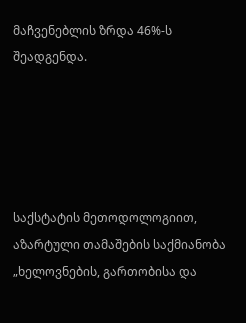მაჩვენებლის ზრდა 46%-ს შეადგენდა.





საქსტატის მეთოდოლოგიით, აზარტული თამაშების საქმიანობა „ხელოვნების, გართობისა და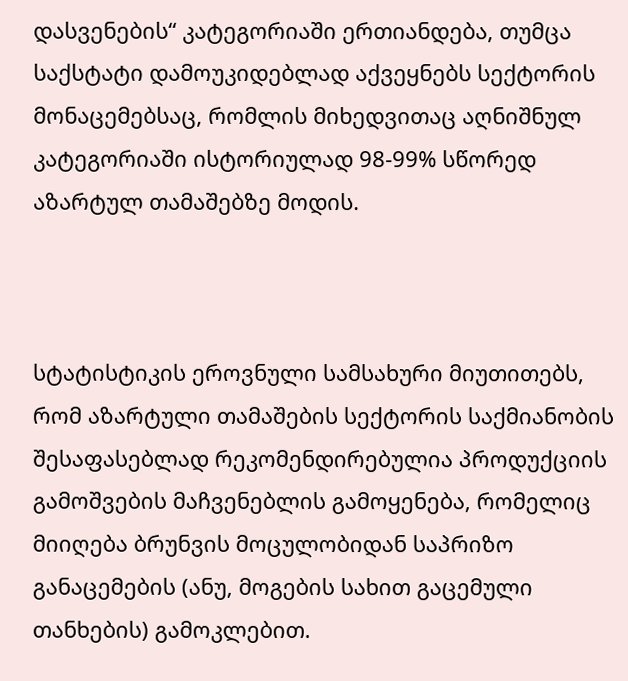დასვენების“ კატეგორიაში ერთიანდება, თუმცა საქსტატი დამოუკიდებლად აქვეყნებს სექტორის მონაცემებსაც, რომლის მიხედვითაც აღნიშნულ კატეგორიაში ისტორიულად 98-99% სწორედ აზარტულ თამაშებზე მოდის.



სტატისტიკის ეროვნული სამსახური მიუთითებს, რომ აზარტული თამაშების სექტორის საქმიანობის შესაფასებლად რეკომენდირებულია პროდუქციის გამოშვების მაჩვენებლის გამოყენება, რომელიც მიიღება ბრუნვის მოცულობიდან საპრიზო განაცემების (ანუ, მოგების სახით გაცემული თანხების) გამოკლებით.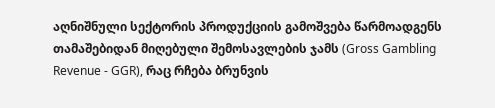აღნიშნული სექტორის პროდუქციის გამოშვება წარმოადგენს თამაშებიდან მიღებული შემოსავლების ჯამს (Gross Gambling Revenue - GGR), რაც რჩება ბრუნვის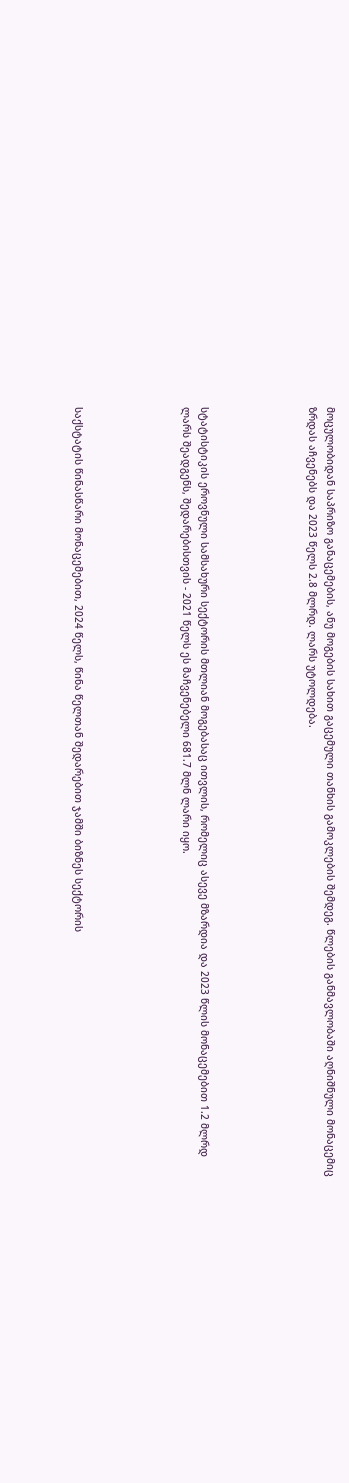მოცულობიდან საპრიზო განაცემების, ანუ მოგების სახით გაცემული თანხის გამოკლების შემდეგ. წლების განმავლობაში აღნიშნული მონაცემიც ზრდას აჩვენებს და 2023 წელს 2.8 მლრდ. ლარს უტოლდება.





სტატისტიკის ეროვნული სამსახური სექტორის მთლიან მოგებასაც ითვლის, რომელიც ასევე მზარდია და 2023 წლის მონაცემებით 1.2 მლრდ ლარს შეადგენს, შედარებისთვის - 2021 წელს ეს მაჩვენებელი 681.7 მლნ ლარი იყო.





საქსტატის წინასწარი მონაცემებით, 2024 წელს, წინა წელთან შედარებით ჯამში ბიზნეს სექტორის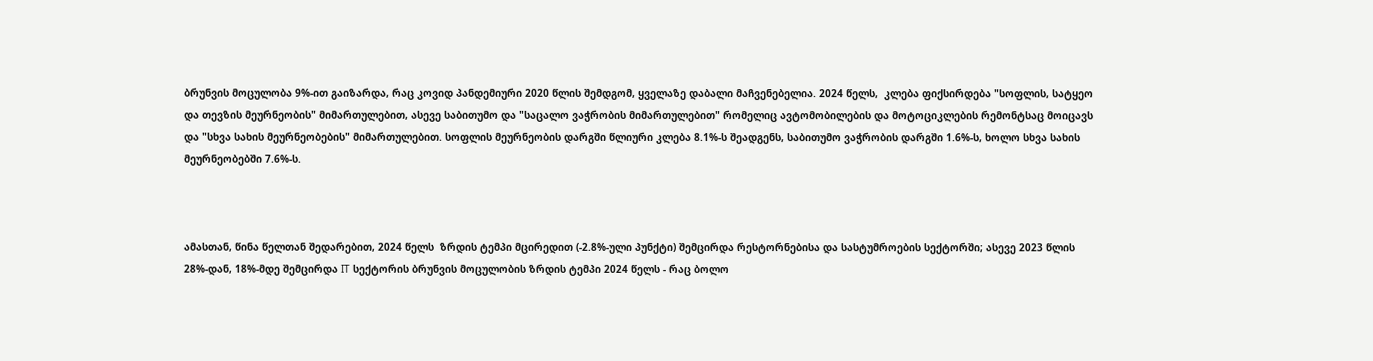ბრუნვის მოცულობა 9%-ით გაიზარდა, რაც კოვიდ პანდემიური 2020 წლის შემდგომ, ყველაზე დაბალი მაჩვენებელია. 2024 წელს,  კლება ფიქსირდება "სოფლის, სატყეო და თევზის მეურნეობის" მიმართულებით, ასევე საბითუმო და "საცალო ვაჭრობის მიმართულებით" რომელიც ავტომობილების და მოტოციკლების რემონტსაც მოიცავს და "სხვა სახის მეურნეობების" მიმართულებით. სოფლის მეურნეობის დარგში წლიური კლება 8.1%-ს შეადგენს, საბითუმო ვაჭრობის დარგში 1.6%-ს, ხოლო სხვა სახის მეურნეობებში 7.6%-ს.



ამასთან, წინა წელთან შედარებით, 2024 წელს  ზრდის ტემპი მცირედით (-2.8%-ული პუნქტი) შემცირდა რესტორნებისა და სასტუმროების სექტორში; ასევე 2023 წლის 28%-დან, 18%-მდე შემცირდა IT სექტორის ბრუნვის მოცულობის ზრდის ტემპი 2024 წელს - რაც ბოლო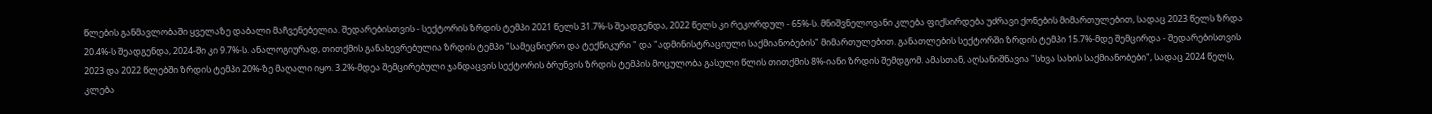წლების განმავლობაში ყველაზე დაბალი მაჩვენებელია. შედარებისთვის - სექტორის ზრდის ტემპი 2021 წელს 31.7%-ს შეადგენდა, 2022 წელს კი რეკორდულ - 65%-ს. მნიშვნელოვანი კლება ფიქსირდება უძრავი ქონების მიმართულებით, სადაც 2023 წელს ზრდა 20.4%-ს შეადგენდა, 2024-ში კი 9.7%-ს. ანალოგიურად, თითქმის განახევრებულია ზრდის ტემპი "სამეცნიერო და ტექნიკური " და "ადმინისტრაციული საქმიანობების" მიმართულებით. განათლების სექტორში ზრდის ტემპი 15.7%-მდე შემცირდა - შედარებისთვის 2023 და 2022 წლებში ზრდის ტემპი 20%-ზე მაღალი იყო. 3.2%-მდეა შემცირებული ჯანდაცვის სექტორის ბრუნვის ზრდის ტემპის მოცულობა გასული წლის თითქმის 8%-იანი ზრდის შემდგომ. ამასთან, აღსანიშნავია "სხვა სახის საქმიანობები", სადაც 2024 წელს, კლება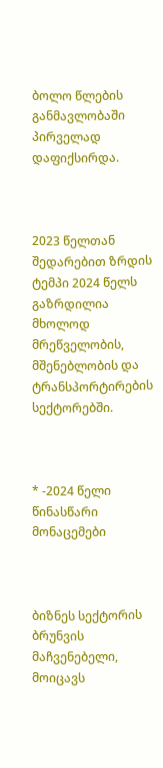ბოლო წლების განმავლობაში პირველად დაფიქსირდა.



2023 წელთან შედარებით ზრდის ტემპი 2024 წელს გაზრდილია მხოლოდ მრეწველობის, მშენებლობის და ტრანსპორტირების სექტორებში.



* -2024 წელი წინასწარი მონაცემები



ბიზნეს სექტორის ბრუნვის მაჩვენებელი, მოიცავს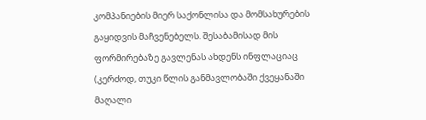კომპანიების მიერ საქონლისა და მომსახურების გაყიდვის მაჩვენებელს. შესაბამისად მის ფორმირებაზე გავლენას ახდენს ინფლაციაც (კერძოდ, თუკი წლის განმავლობაში ქვეყანაში მაღალი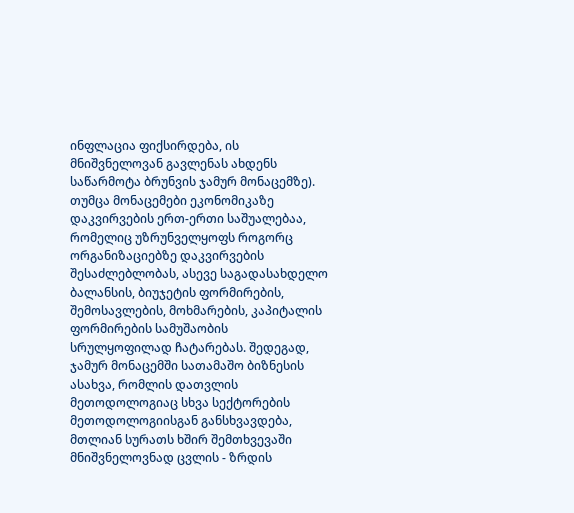ინფლაცია ფიქსირდება, ის მნიშვნელოვან გავლენას ახდენს საწარმოტა ბრუნვის ჯამურ მონაცემზე). თუმცა მონაცემები ეკონომიკაზე დაკვირვების ერთ-ერთი საშუალებაა, რომელიც უზრუნველყოფს როგორც ორგანიზაციებზე დაკვირვების შესაძლებლობას, ასევე საგადასახდელო ბალანსის, ბიუჯეტის ფორმირების, შემოსავლების, მოხმარების, კაპიტალის ფორმირების სამუშაობის სრულყოფილად ჩატარებას. შედეგად, ჯამურ მონაცემში სათამაშო ბიზნესის ასახვა, რომლის დათვლის მეთოდოლოგიაც სხვა სექტორების მეთოდოლოგიისგან განსხვავდება, მთლიან სურათს ხშირ შემთხვევაში მნიშვნელოვნად ცვლის - ზრდის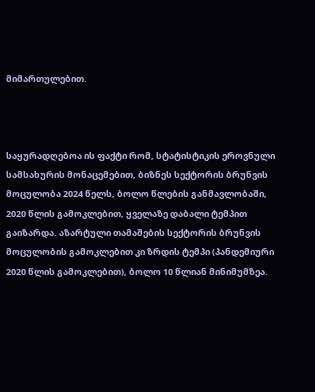მიმართულებით.



საყურადღებოა ის ფაქტი რომ, სტატისტიკის ეროვნული სამსახურის მონაცემებით, ბიზნეს სექტორის ბრუნვის მოცულობა 2024 წელს, ბოლო წლების განმავლობაში, 2020 წლის გამოკლებით, ყველაზე დაბალი ტემპით გაიზარდა. აზარტული თამაშების სექტორის ბრუნვის მოცულობის გამოკლებით კი ზრდის ტემპი (პანდემიური 2020 წლის გამოკლებით), ბოლო 10 წლიან მინიმუმზეა.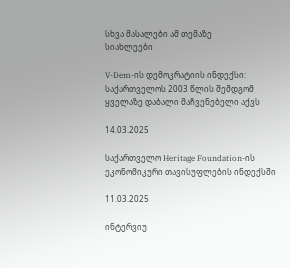სხვა მასალები ამ თემაზე
სიახლეები

V-Dem-ის დემოკრატიის ინდექსი: საქართველოს 2003 წლის შემდგომ ყველაზე დაბალი მაჩვენებელი აქვს

14.03.2025

საქართველო Heritage Foundation-ის ეკონომიკური თავისუფლების ინდექსში

11.03.2025

ინტერვიუ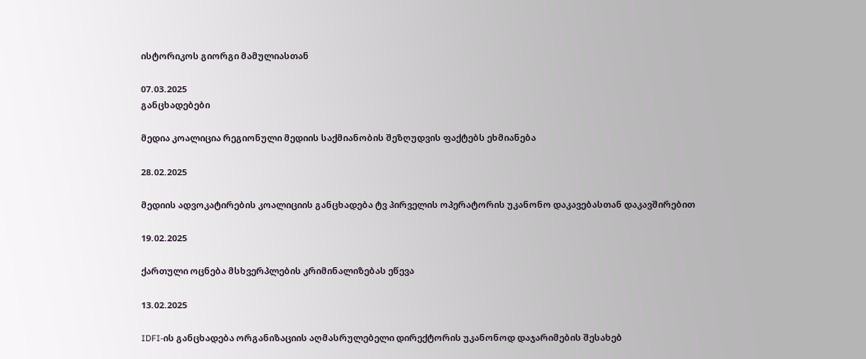ისტორიკოს გიორგი მამულიასთან

07.03.2025
განცხადებები

მედია კოალიცია რეგიონული მედიის საქმიანობის შეზღუდვის ფაქტებს ეხმიანება

28.02.2025

მედიის ადვოკატირების კოალიციის განცხადება ტვ პირველის ოპერატორის უკანონო დაკავებასთან დაკავშირებით

19.02.2025

ქართული ოცნება მსხვერპლების კრიმინალიზებას ეწევა

13.02.2025

IDFI-ის განცხადება ორგანიზაციის აღმასრულებელი დირექტორის უკანონოდ დაჯარიმების შესახებ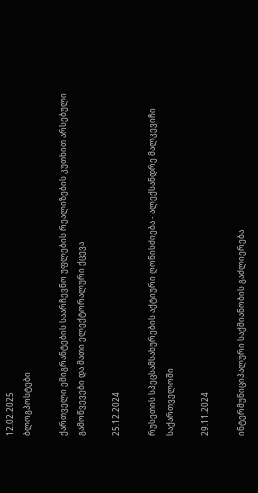12.02.2025
ბლოგპოსტები

ქართველი ემიგრანტების საარჩევნო უფლების რეალიზების კუთხით არსებული გამოწვევები და მათი ელექტორალური ქცევა

25.12.2024

რუსეთის სპეცსამსახურების აქტიური ღონისძიება - ალექსანდრე მალკევიჩი საქართველოში

29.11.2024

ინტერმუნიციპალური საქმიანობის გაძლიერება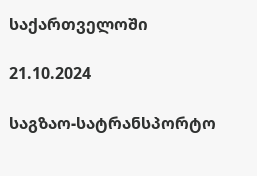საქართველოში

21.10.2024

საგზაო-სატრანსპორტო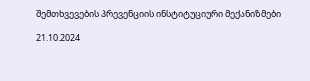შემთხვევების პრევენციის ინსტიტუციური მექანიზმები

21.10.2024